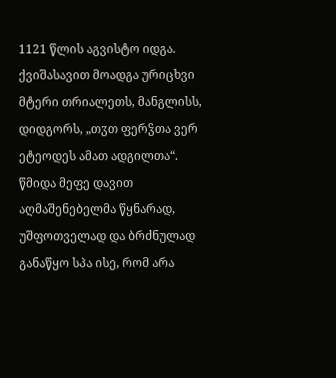1121 წლის აგვისტო იდგა. ქვიშასავით მოადგა ურიცხვი მტერი თრიალეთს, მანგლისს, დიდგორს, „თჳთ ფერჴთა ვერ ეტეოდეს ამათ ადგილთა“. წმიდა მეფე დავით აღმაშენებელმა წყნარად, უშფოთველად და ბრძნულად განაწყო სპა ისე, რომ არა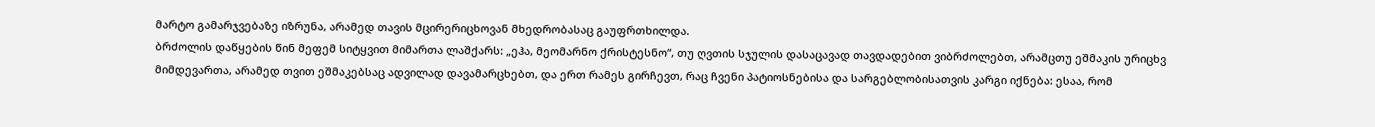მარტო გამარჯვებაზე იზრუნა, არამედ თავის მცირერიცხოვან მხედრობასაც გაუფრთხილდა.
ბრძოლის დაწყების წინ მეფემ სიტყვით მიმართა ლაშქარს: „ეჰა, მეომარნო ქრისტესნო“, თუ ღვთის სჯულის დასაცავად თავდადებით ვიბრძოლებთ, არამცთუ ეშმაკის ურიცხვ მიმდევართა, არამედ თვით ეშმაკებსაც ადვილად დავამარცხებთ, და ერთ რამეს გირჩევთ, რაც ჩვენი პატიოსნებისა და სარგებლობისათვის კარგი იქნება: ესაა, რომ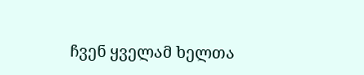ჩვენ ყველამ ხელთა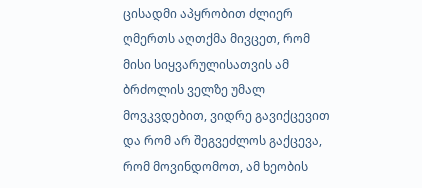ცისადმი აპყრობით ძლიერ ღმერთს აღთქმა მივცეთ, რომ მისი სიყვარულისათვის ამ ბრძოლის ველზე უმალ მოვკვდებით, ვიდრე გავიქცევით და რომ არ შეგვეძლოს გაქცევა, რომ მოვინდომოთ, ამ ხეობის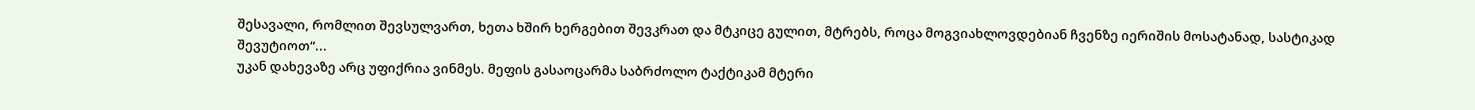შესავალი, რომლით შევსულვართ, ხეთა ხშირ ხერგებით შევკრათ და მტკიცე გულით, მტრებს, როცა მოგვიახლოვდებიან ჩვენზე იერიშის მოსატანად, სასტიკად შევუტიოთ“...
უკან დახევაზე არც უფიქრია ვინმეს. მეფის გასაოცარმა საბრძოლო ტაქტიკამ მტერი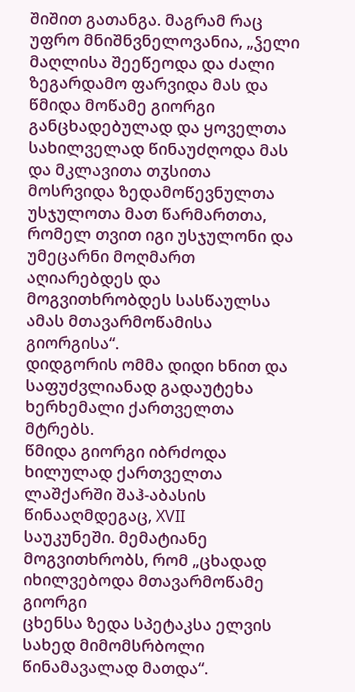შიშით გათანგა. მაგრამ რაც უფრო მნიშნვნელოვანია, „ჴელი მაღლისა შეეწეოდა და ძალი ზეგარდამო ფარვიდა მას და წმიდა მოწამე გიორგი განცხადებულად და ყოველთა სახილველად წინაუძღოდა მას და მკლავითა თჳსითა მოსრვიდა ზედამოწევნულთა უსჯულოთა მათ წარმართთა, რომელ თვით იგი უსჯულონი და უმეცარნი მოღმართ აღიარებდეს და მოგვითხრობდეს სასწაულსა ამას მთავარმოწამისა გიორგისა“.
დიდგორის ომმა დიდი ხნით და საფუძვლიანად გადაუტეხა ხერხემალი ქართველთა მტრებს.
წმიდა გიორგი იბრძოდა ხილულად ქართველთა ლაშქარში შაჰ-აბასის წინააღმდეგაც, XVII
საუკუნეში. მემატიანე მოგვითხრობს, რომ „ცხადად იხილვებოდა მთავარმოწამე გიორგი
ცხენსა ზედა სპეტაკსა ელვის სახედ მიმომსრბოლი წინამავალად მათდა“.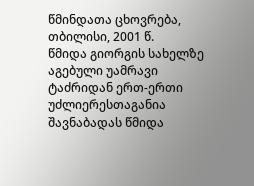წმინდათა ცხოვრება, თბილისი, 2001 წ.
წმიდა გიორგის სახელზე აგებული უამრავი ტაძრიდან ერთ-ერთი უძლიერესთაგანია შავნაბადას წმიდა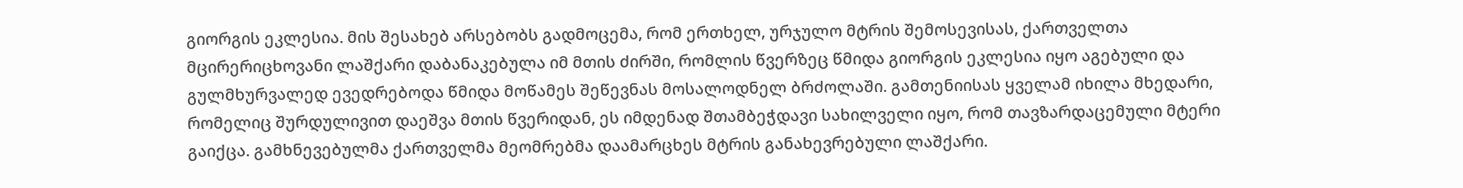გიორგის ეკლესია. მის შესახებ არსებობს გადმოცემა, რომ ერთხელ, ურჯულო მტრის შემოსევისას, ქართველთა მცირერიცხოვანი ლაშქარი დაბანაკებულა იმ მთის ძირში, რომლის წვერზეც წმიდა გიორგის ეკლესია იყო აგებული და გულმხურვალედ ევედრებოდა წმიდა მოწამეს შეწევნას მოსალოდნელ ბრძოლაში. გამთენიისას ყველამ იხილა მხედარი, რომელიც შურდულივით დაეშვა მთის წვერიდან, ეს იმდენად შთამბეჭდავი სახილველი იყო, რომ თავზარდაცემული მტერი გაიქცა. გამხნევებულმა ქართველმა მეომრებმა დაამარცხეს მტრის განახევრებული ლაშქარი.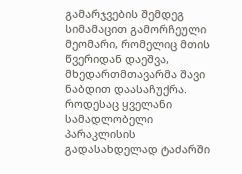გამარჯვების შემდეგ სიმამაცით გამორჩეული მეომარი, რომელიც მთის წვერიდან დაეშვა, მხედართმთავარმა შავი ნაბდით დაასაჩუქრა. როდესაც ყველანი სამადლობელი პარაკლისის გადასახდელად ტაძარში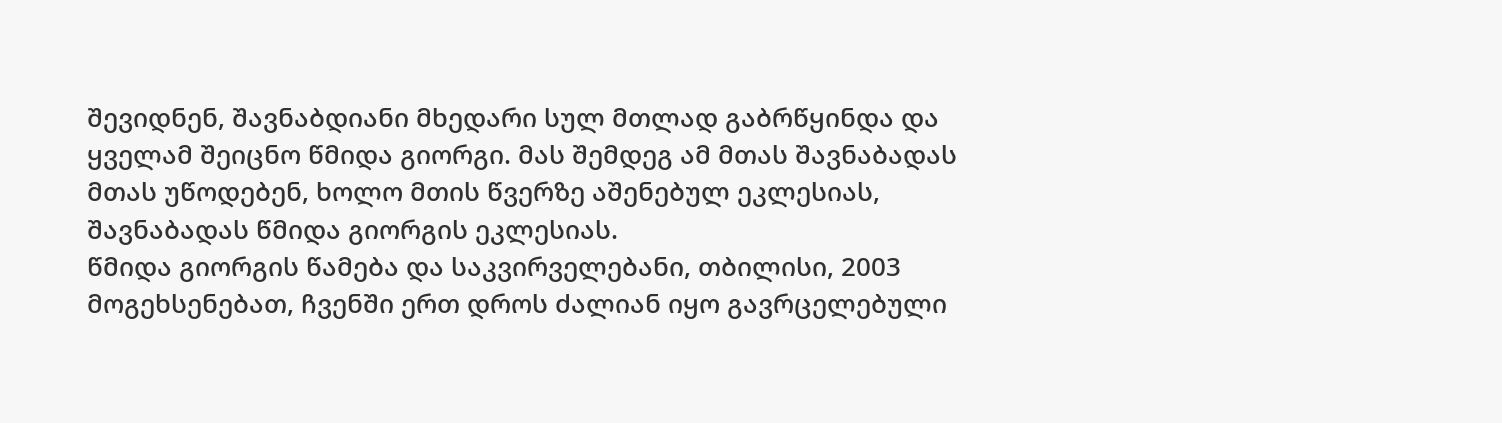შევიდნენ, შავნაბდიანი მხედარი სულ მთლად გაბრწყინდა და ყველამ შეიცნო წმიდა გიორგი. მას შემდეგ ამ მთას შავნაბადას მთას უწოდებენ, ხოლო მთის წვერზე აშენებულ ეკლესიას, შავნაბადას წმიდა გიორგის ეკლესიას.
წმიდა გიორგის წამება და საკვირველებანი, თბილისი, 2003
მოგეხსენებათ, ჩვენში ერთ დროს ძალიან იყო გავრცელებული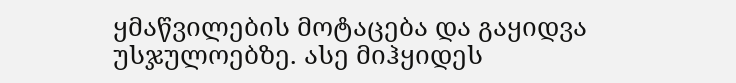ყმაწვილების მოტაცება და გაყიდვა უსჯულოებზე. ასე მიჰყიდეს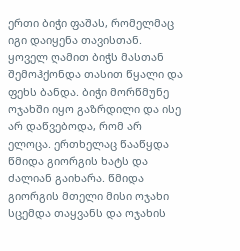ერთი ბიჭი ფაშას, რომელმაც იგი დაიყენა თავისთან. ყოველ ღამით ბიჭს მასთან შემოჰქონდა თასით წყალი და ფეხს ბანდა. ბიჭი მორწმუნე ოჯახში იყო გაზრდილი და ისე არ დაწვებოდა, რომ არ ელოცა. ერთხელაც წააწყდა წმიდა გიორგის ხატს და ძალიან გაიხარა. წმიდა გიორგის მთელი მისი ოჯახი სცემდა თაყვანს და ოჯახის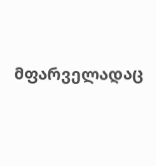მფარველადაც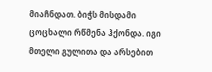მიაჩნდათ. ბიჭს მისდამი ცოცხალი რწმენა ჰქონდა. იგი მთელი გულითა და არსებით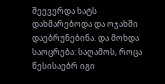შეევერდა ხატს დახმარებოდა და ოჯახში დაებრუნებინა. და მოხდა საოცრება: საღამოს, როცა წესისაებრ იგი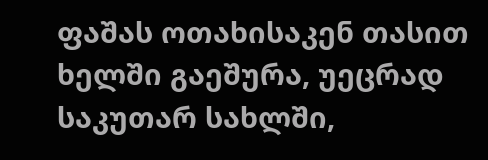ფაშას ოთახისაკენ თასით ხელში გაეშურა, უეცრად საკუთარ სახლში,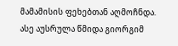მამამისის ფეხებთან აღმოჩნდა. ასე აუსრულა წმიდა გიორგიმ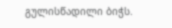გულისწადილი ბიჭს.